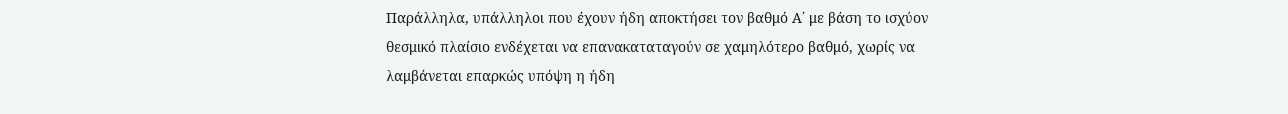Παράλληλα, υπάλληλοι που έχουν ήδη αποκτήσει τον βαθμό Α΄ με βάση το ισχύον θεσμικό πλαίσιο ενδέχεται να επανακαταταγούν σε χαμηλότερο βαθμό, χωρίς να λαμβάνεται επαρκώς υπόψη η ήδη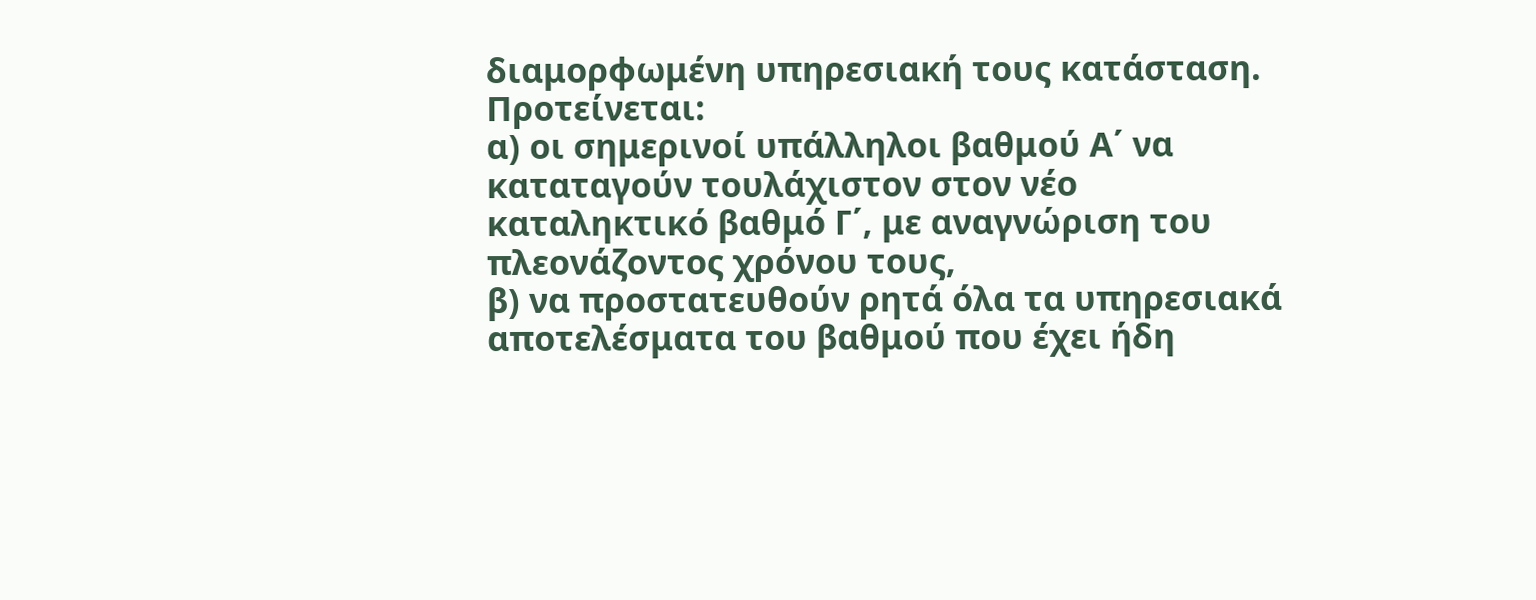διαμορφωμένη υπηρεσιακή τους κατάσταση.
Προτείνεται:
α) οι σημερινοί υπάλληλοι βαθμού Α΄ να καταταγούν τουλάχιστον στον νέο καταληκτικό βαθμό Γ΄, με αναγνώριση του πλεονάζοντος χρόνου τους,
β) να προστατευθούν ρητά όλα τα υπηρεσιακά αποτελέσματα του βαθμού που έχει ήδη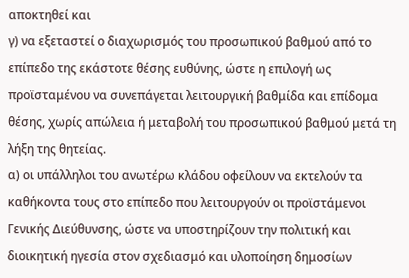αποκτηθεί και
γ) να εξεταστεί ο διαχωρισμός του προσωπικού βαθμού από το επίπεδο της εκάστοτε θέσης ευθύνης, ώστε η επιλογή ως προϊσταμένου να συνεπάγεται λειτουργική βαθμίδα και επίδομα θέσης, χωρίς απώλεια ή μεταβολή του προσωπικού βαθμού μετά τη λήξη της θητείας.
α) οι υπάλληλοι του ανωτέρω κλάδου οφείλουν να εκτελούν τα καθήκοντα τους στο επίπεδο που λειτουργούν οι προϊστάμενοι Γενικής Διεύθυνσης, ώστε να υποστηρίζουν την πολιτική και διοικητική ηγεσία στον σχεδιασμό και υλοποίηση δημοσίων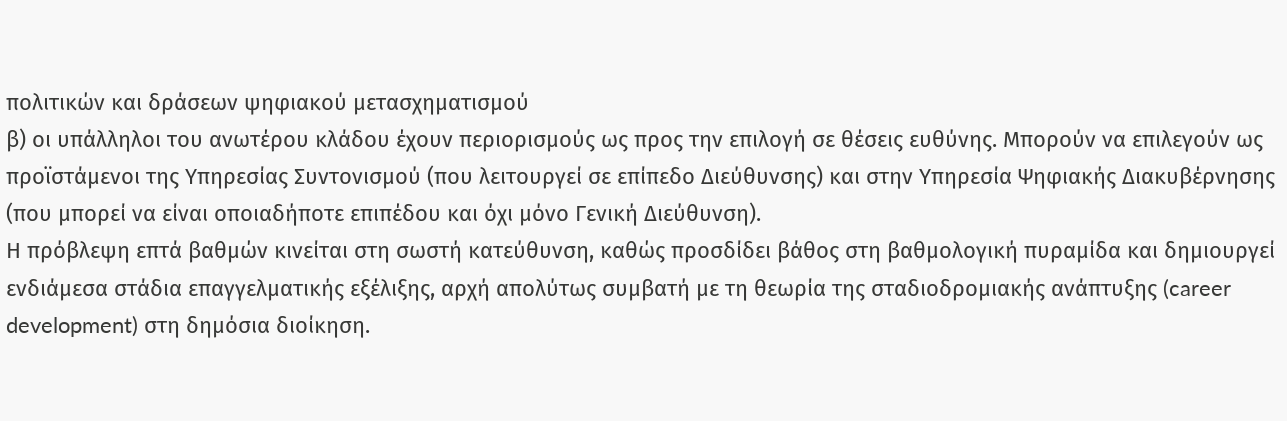πολιτικών και δράσεων ψηφιακού μετασχηματισμού
β) οι υπάλληλοι του ανωτέρου κλάδου έχουν περιορισμούς ως προς την επιλογή σε θέσεις ευθύνης. Μπορούν να επιλεγούν ως προϊστάμενοι της Υπηρεσίας Συντονισμού (που λειτουργεί σε επίπεδο Διεύθυνσης) και στην Υπηρεσία Ψηφιακής Διακυβέρνησης (που μπορεί να είναι οποιαδήποτε επιπέδου και όχι μόνο Γενική Διεύθυνση).
Η πρόβλεψη επτά βαθμών κινείται στη σωστή κατεύθυνση, καθώς προσδίδει βάθος στη βαθμολογική πυραμίδα και δημιουργεί ενδιάμεσα στάδια επαγγελματικής εξέλιξης, αρχή απολύτως συμβατή με τη θεωρία της σταδιοδρομιακής ανάπτυξης (career development) στη δημόσια διοίκηση.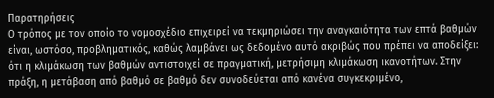Παρατηρήσεις
Ο τρόπος με τον οποίο το νομοσχέδιο επιχειρεί να τεκμηριώσει την αναγκαιότητα των επτά βαθμών είναι, ωστόσο, προβληματικός, καθώς λαμβάνει ως δεδομένο αυτό ακριβώς που πρέπει να αποδείξει: ότι η κλιμάκωση των βαθμών αντιστοιχεί σε πραγματική, μετρήσιμη κλιμάκωση ικανοτήτων. Στην πράξη, η μετάβαση από βαθμό σε βαθμό δεν συνοδεύεται από κανένα συγκεκριμένο,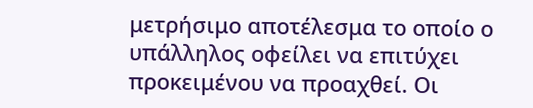μετρήσιμο αποτέλεσμα το οποίο ο υπάλληλος οφείλει να επιτύχει προκειμένου να προαχθεί. Οι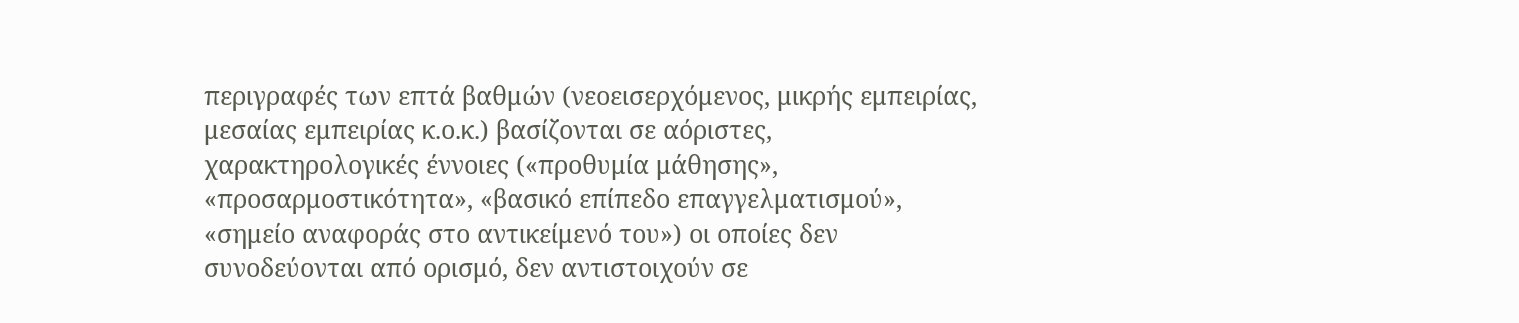περιγραφές των επτά βαθμών (νεοεισερχόμενος, μικρής εμπειρίας, μεσαίας εμπειρίας κ.ο.κ.) βασίζονται σε αόριστες, χαρακτηρολογικές έννοιες («προθυμία μάθησης», «προσαρμοστικότητα», «βασικό επίπεδο επαγγελματισμού», «σημείο αναφοράς στο αντικείμενό του») οι οποίες δεν συνοδεύονται από ορισμό, δεν αντιστοιχούν σε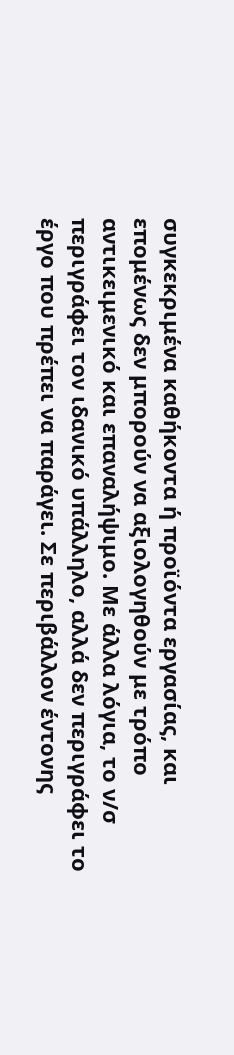συγκεκριμένα καθήκοντα ή προϊόντα εργασίας, και επομένως δεν μπορούν να αξιολογηθούν με τρόπο αντικειμενικό και επαναλήψιμο. Με άλλα λόγια, το ν/σ περιγράφει τον ιδανικό υπάλληλο, αλλά δεν περιγράφει το έργο που πρέπει να παράγει. Σε περιβάλλον έντονης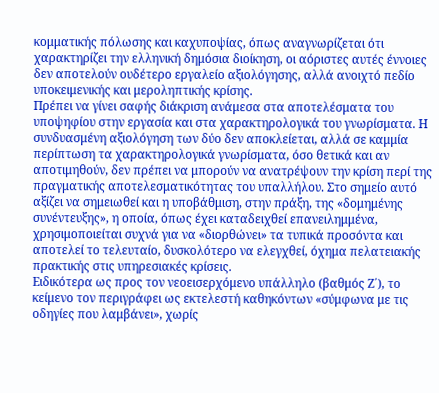κομματικής πόλωσης και καχυποψίας, όπως αναγνωρίζεται ότι χαρακτηρίζει την ελληνική δημόσια διοίκηση, οι αόριστες αυτές έννοιες δεν αποτελούν ουδέτερο εργαλείο αξιολόγησης, αλλά ανοιχτό πεδίο υποκειμενικής και μεροληπτικής κρίσης.
Πρέπει να γίνει σαφής διάκριση ανάμεσα στα αποτελέσματα του υποψηφίου στην εργασία και στα χαρακτηρολογικά του γνωρίσματα. Η συνδυασμένη αξιολόγηση των δύο δεν αποκλείεται, αλλά σε καμμία περίπτωση τα χαρακτηρολογικά γνωρίσματα, όσο θετικά και αν αποτιμηθούν, δεν πρέπει να μπορούν να ανατρέψουν την κρίση περί της πραγματικής αποτελεσματικότητας του υπαλλήλου. Στο σημείο αυτό αξίζει να σημειωθεί και η υποβάθμιση, στην πράξη, της «δομημένης συνέντευξης», η οποία, όπως έχει καταδειχθεί επανειλημμένα, χρησιμοποιείται συχνά για να «διορθώνει» τα τυπικά προσόντα και αποτελεί το τελευταίο, δυσκολότερο να ελεγχθεί, όχημα πελατειακής πρακτικής στις υπηρεσιακές κρίσεις.
Ειδικότερα ως προς τον νεοεισερχόμενο υπάλληλο (βαθμός Ζ΄), το κείμενο τον περιγράφει ως εκτελεστή καθηκόντων «σύμφωνα με τις οδηγίες που λαμβάνει», χωρίς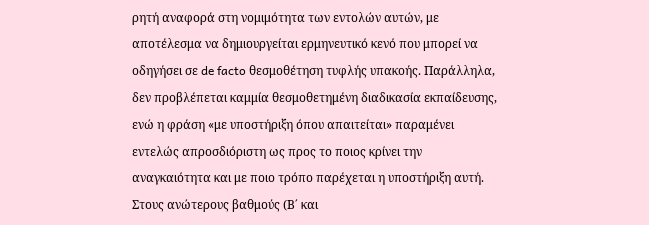ρητή αναφορά στη νομιμότητα των εντολών αυτών, με αποτέλεσμα να δημιουργείται ερμηνευτικό κενό που μπορεί να οδηγήσει σε de facto θεσμοθέτηση τυφλής υπακοής. Παράλληλα, δεν προβλέπεται καμμία θεσμοθετημένη διαδικασία εκπαίδευσης, ενώ η φράση «με υποστήριξη όπου απαιτείται» παραμένει εντελώς απροσδιόριστη ως προς το ποιος κρίνει την αναγκαιότητα και με ποιο τρόπο παρέχεται η υποστήριξη αυτή.
Στους ανώτερους βαθμούς (Β΄ και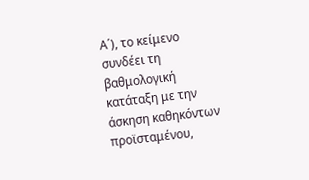Α΄), το κείμενο συνδέει τη βαθμολογική κατάταξη με την άσκηση καθηκόντων προϊσταμένου,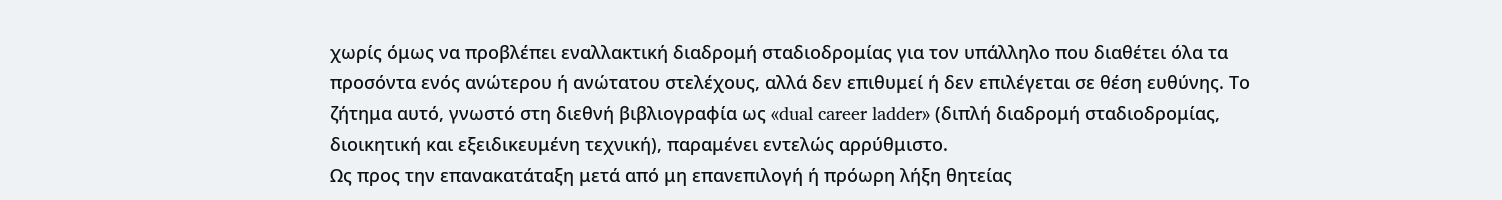χωρίς όμως να προβλέπει εναλλακτική διαδρομή σταδιοδρομίας για τον υπάλληλο που διαθέτει όλα τα προσόντα ενός ανώτερου ή ανώτατου στελέχους, αλλά δεν επιθυμεί ή δεν επιλέγεται σε θέση ευθύνης. Το ζήτημα αυτό, γνωστό στη διεθνή βιβλιογραφία ως «dual career ladder» (διπλή διαδρομή σταδιοδρομίας, διοικητική και εξειδικευμένη τεχνική), παραμένει εντελώς αρρύθμιστο.
Ως προς την επανακατάταξη μετά από μη επανεπιλογή ή πρόωρη λήξη θητείας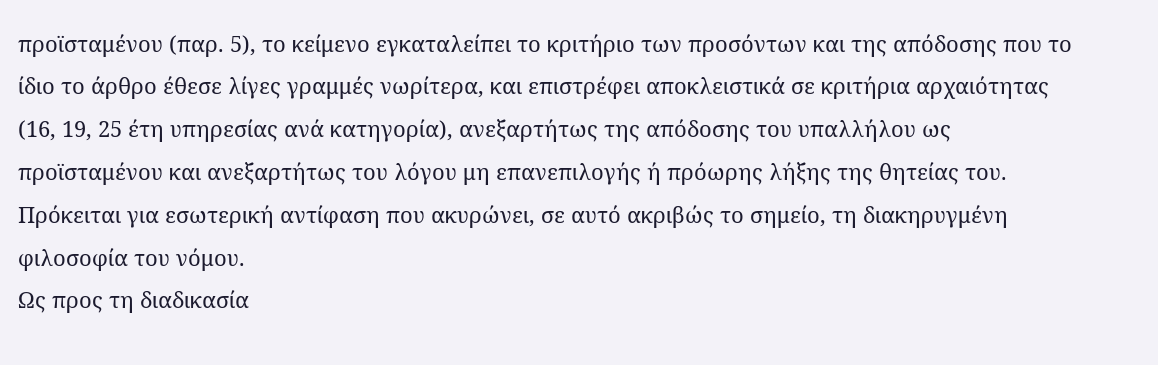προϊσταμένου (παρ. 5), το κείμενο εγκαταλείπει το κριτήριο των προσόντων και της απόδοσης που το ίδιο το άρθρο έθεσε λίγες γραμμές νωρίτερα, και επιστρέφει αποκλειστικά σε κριτήρια αρχαιότητας (16, 19, 25 έτη υπηρεσίας ανά κατηγορία), ανεξαρτήτως της απόδοσης του υπαλλήλου ως προϊσταμένου και ανεξαρτήτως του λόγου μη επανεπιλογής ή πρόωρης λήξης της θητείας του. Πρόκειται για εσωτερική αντίφαση που ακυρώνει, σε αυτό ακριβώς το σημείο, τη διακηρυγμένη φιλοσοφία του νόμου.
Ως προς τη διαδικασία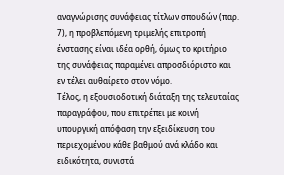αναγνώρισης συνάφειας τίτλων σπουδών (παρ. 7), η προβλεπόμενη τριμελής επιτροπή ένστασης είναι ιδέα ορθή, όμως το κριτήριο της συνάφειας παραμένει απροσδιόριστο και εν τέλει αυθαίρετο στον νόμο.
Τέλος, η εξουσιοδοτική διάταξη της τελευταίας παραγράφου, που επιτρέπει με κοινή υπουργική απόφαση την εξειδίκευση του περιεχομένου κάθε βαθμού ανά κλάδο και ειδικότητα, συνιστά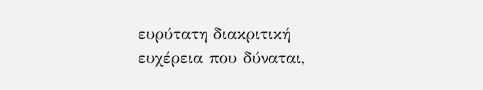ευρύτατη διακριτική ευχέρεια που δύναται,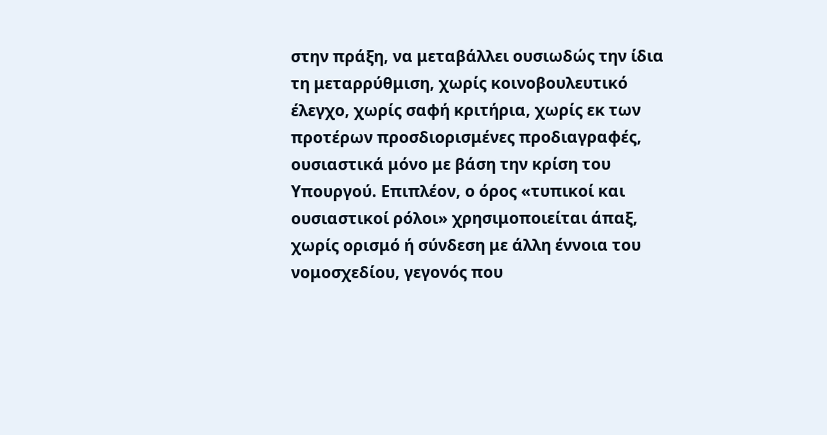στην πράξη, να μεταβάλλει ουσιωδώς την ίδια τη μεταρρύθμιση, χωρίς κοινοβουλευτικό έλεγχο, χωρίς σαφή κριτήρια, χωρίς εκ των προτέρων προσδιορισμένες προδιαγραφές, ουσιαστικά μόνο με βάση την κρίση του Υπουργού. Επιπλέον, ο όρος «τυπικοί και ουσιαστικοί ρόλοι» χρησιμοποιείται άπαξ, χωρίς ορισμό ή σύνδεση με άλλη έννοια του νομοσχεδίου, γεγονός που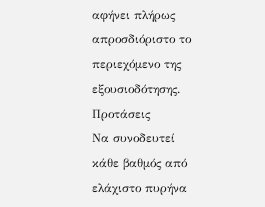αφήνει πλήρως απροσδιόριστο το περιεχόμενο της εξουσιοδότησης.
Προτάσεις
Να συνοδευτεί κάθε βαθμός από ελάχιστο πυρήνα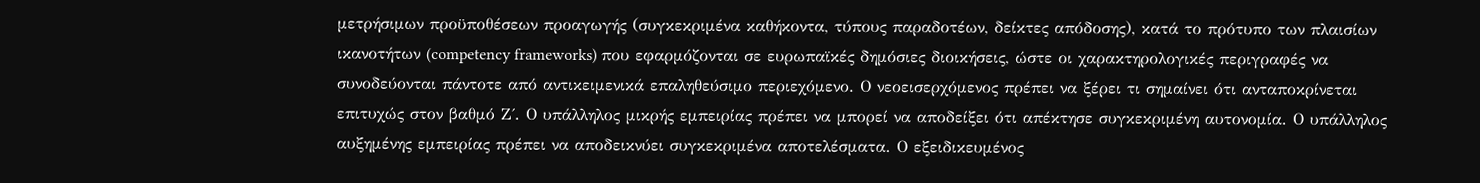μετρήσιμων προϋποθέσεων προαγωγής (συγκεκριμένα καθήκοντα, τύπους παραδοτέων, δείκτες απόδοσης), κατά το πρότυπο των πλαισίων ικανοτήτων (competency frameworks) που εφαρμόζονται σε ευρωπαϊκές δημόσιες διοικήσεις, ώστε οι χαρακτηρολογικές περιγραφές να συνοδεύονται πάντοτε από αντικειμενικά επαληθεύσιμο περιεχόμενο. Ο νεοεισερχόμενος πρέπει να ξέρει τι σημαίνει ότι ανταποκρίνεται επιτυχώς στον βαθμό Ζ΄. Ο υπάλληλος μικρής εμπειρίας πρέπει να μπορεί να αποδείξει ότι απέκτησε συγκεκριμένη αυτονομία. Ο υπάλληλος αυξημένης εμπειρίας πρέπει να αποδεικνύει συγκεκριμένα αποτελέσματα. Ο εξειδικευμένος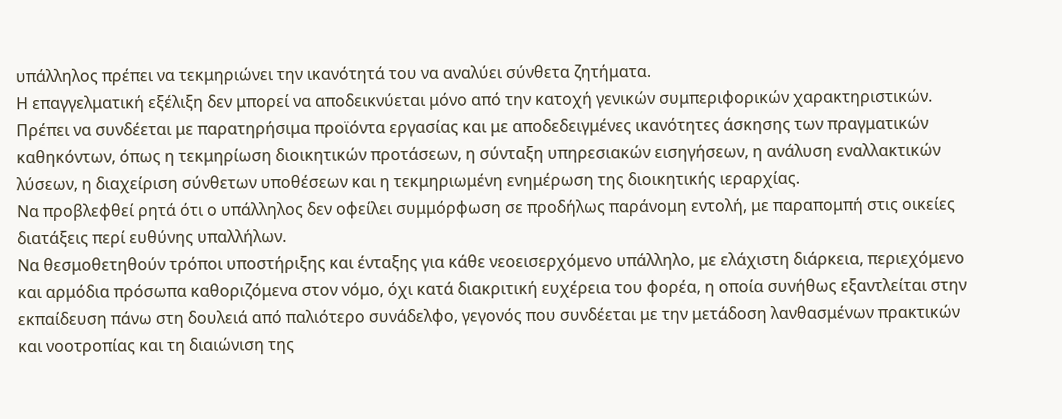υπάλληλος πρέπει να τεκμηριώνει την ικανότητά του να αναλύει σύνθετα ζητήματα.
Η επαγγελματική εξέλιξη δεν μπορεί να αποδεικνύεται μόνο από την κατοχή γενικών συμπεριφορικών χαρακτηριστικών. Πρέπει να συνδέεται με παρατηρήσιμα προϊόντα εργασίας και με αποδεδειγμένες ικανότητες άσκησης των πραγματικών καθηκόντων, όπως η τεκμηρίωση διοικητικών προτάσεων, η σύνταξη υπηρεσιακών εισηγήσεων, η ανάλυση εναλλακτικών λύσεων, η διαχείριση σύνθετων υποθέσεων και η τεκμηριωμένη ενημέρωση της διοικητικής ιεραρχίας.
Να προβλεφθεί ρητά ότι ο υπάλληλος δεν οφείλει συμμόρφωση σε προδήλως παράνομη εντολή, με παραπομπή στις οικείες διατάξεις περί ευθύνης υπαλλήλων.
Να θεσμοθετηθούν τρόποι υποστήριξης και ένταξης για κάθε νεοεισερχόμενο υπάλληλο, με ελάχιστη διάρκεια, περιεχόμενο και αρμόδια πρόσωπα καθοριζόμενα στον νόμο, όχι κατά διακριτική ευχέρεια του φορέα, η οποία συνήθως εξαντλείται στην εκπαίδευση πάνω στη δουλειά από παλιότερο συνάδελφο, γεγονός που συνδέεται με την μετάδοση λανθασμένων πρακτικών και νοοτροπίας και τη διαιώνιση της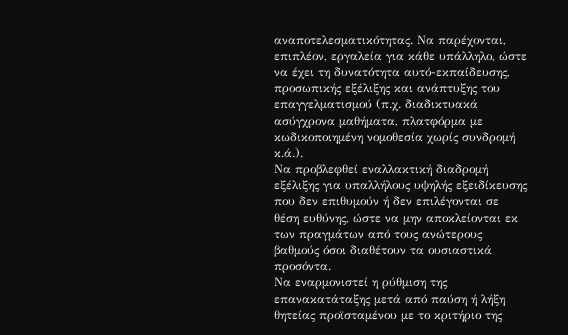αναποτελεσματικότητας. Να παρέχονται, επιπλέον, εργαλεία για κάθε υπάλληλο, ώστε να έχει τη δυνατότητα αυτό-εκπαίδευσης, προσωπικής εξέλιξης και ανάπτυξης του επαγγελματισμού (π.χ. διαδικτυακά ασύγχρονα μαθήματα, πλατφόρμα με κωδικοποιημένη νομοθεσία χωρίς συνδρομή κ.ά.).
Να προβλεφθεί εναλλακτική διαδρομή εξέλιξης για υπαλλήλους υψηλής εξειδίκευσης που δεν επιθυμούν ή δεν επιλέγονται σε θέση ευθύνης, ώστε να μην αποκλείονται εκ των πραγμάτων από τους ανώτερους βαθμούς όσοι διαθέτουν τα ουσιαστικά προσόντα.
Να εναρμονιστεί η ρύθμιση της επανακατάταξης μετά από παύση ή λήξη θητείας προϊσταμένου με το κριτήριο της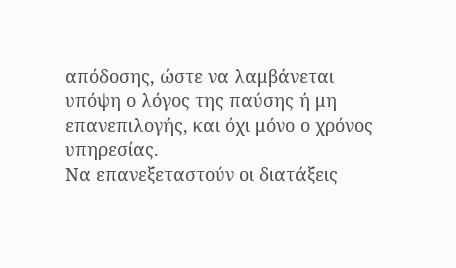απόδοσης, ώστε να λαμβάνεται υπόψη ο λόγος της παύσης ή μη επανεπιλογής, και όχι μόνο ο χρόνος υπηρεσίας.
Να επανεξεταστούν οι διατάξεις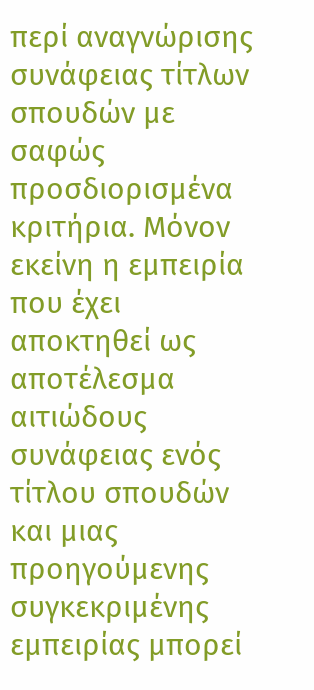περί αναγνώρισης συνάφειας τίτλων σπουδών με σαφώς προσδιορισμένα κριτήρια. Μόνον εκείνη η εμπειρία που έχει αποκτηθεί ως αποτέλεσμα αιτιώδους συνάφειας ενός τίτλου σπουδών και μιας προηγούμενης συγκεκριμένης εμπειρίας μπορεί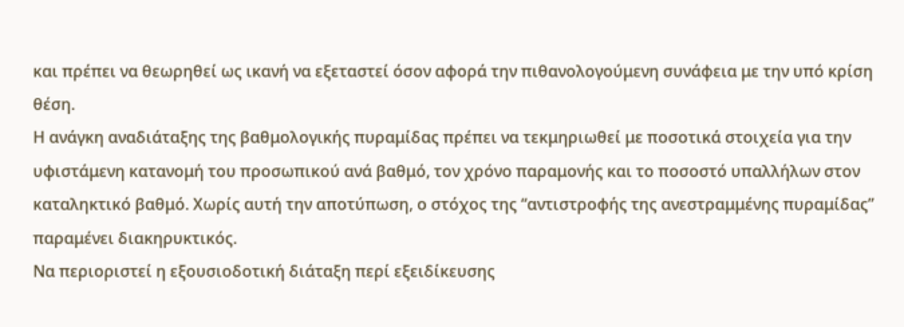και πρέπει να θεωρηθεί ως ικανή να εξεταστεί όσον αφορά την πιθανολογούμενη συνάφεια με την υπό κρίση θέση.
Η ανάγκη αναδιάταξης της βαθμολογικής πυραμίδας πρέπει να τεκμηριωθεί με ποσοτικά στοιχεία για την υφιστάμενη κατανομή του προσωπικού ανά βαθμό, τον χρόνο παραμονής και το ποσοστό υπαλλήλων στον καταληκτικό βαθμό. Χωρίς αυτή την αποτύπωση, ο στόχος της “αντιστροφής της ανεστραμμένης πυραμίδας” παραμένει διακηρυκτικός.
Να περιοριστεί η εξουσιοδοτική διάταξη περί εξειδίκευσης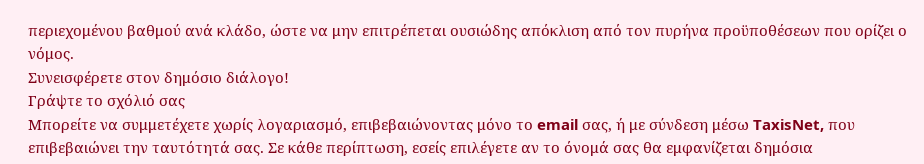περιεχομένου βαθμού ανά κλάδο, ώστε να μην επιτρέπεται ουσιώδης απόκλιση από τον πυρήνα προϋποθέσεων που ορίζει ο νόμος.
Συνεισφέρετε στον δημόσιο διάλογο!
Γράψτε το σχόλιό σας
Μπορείτε να συμμετέχετε χωρίς λογαριασμό, επιβεβαιώνοντας μόνο το email σας, ή με σύνδεση μέσω TaxisNet, που επιβεβαιώνει την ταυτότητά σας. Σε κάθε περίπτωση, εσείς επιλέγετε αν το όνομά σας θα εμφανίζεται δημόσια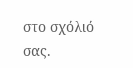στο σχόλιό σας.